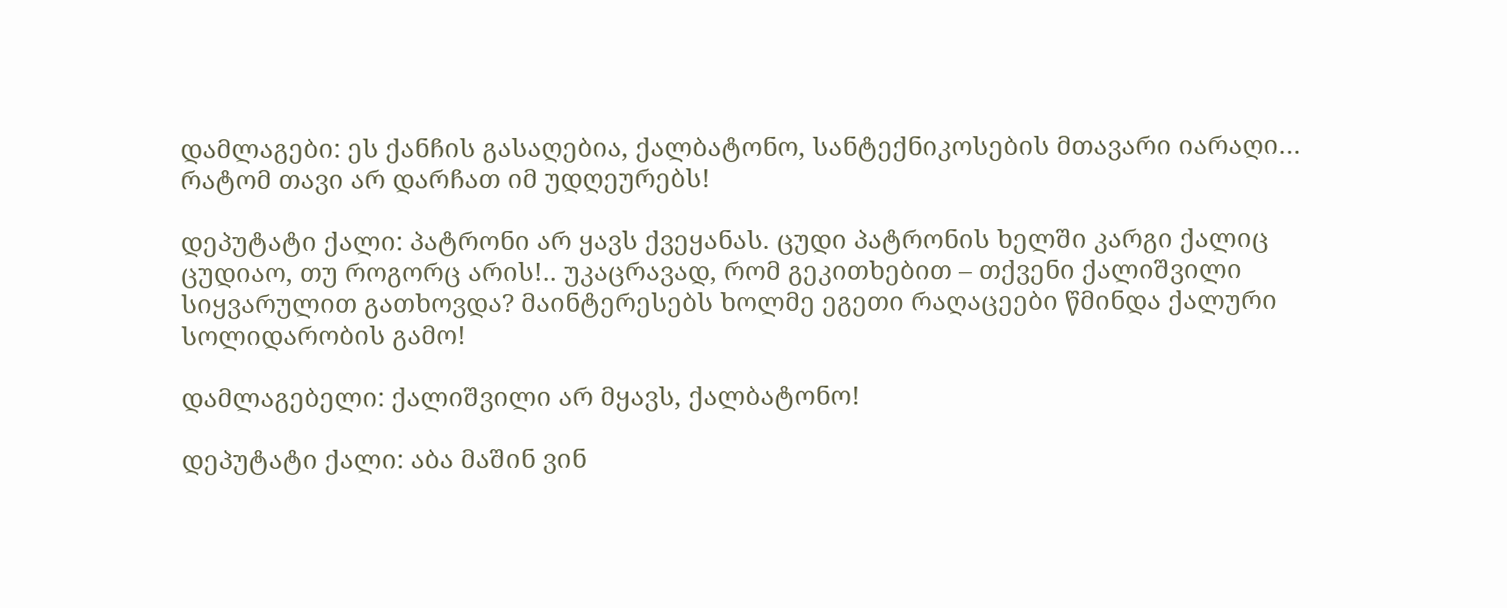დამლაგები: ეს ქანჩის გასაღებია, ქალბატონო, სანტექნიკოსების მთავარი იარაღი… რატომ თავი არ დარჩათ იმ უდღეურებს!

დეპუტატი ქალი: პატრონი არ ყავს ქვეყანას. ცუდი პატრონის ხელში კარგი ქალიც ცუდიაო, თუ როგორც არის!.. უკაცრავად, რომ გეკითხებით – თქვენი ქალიშვილი სიყვარულით გათხოვდა? მაინტერესებს ხოლმე ეგეთი რაღაცეები წმინდა ქალური სოლიდარობის გამო!

დამლაგებელი: ქალიშვილი არ მყავს, ქალბატონო!

დეპუტატი ქალი: აბა მაშინ ვინ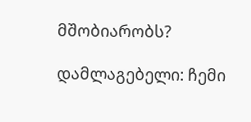მშობიარობს?

დამლაგებელი: ჩემი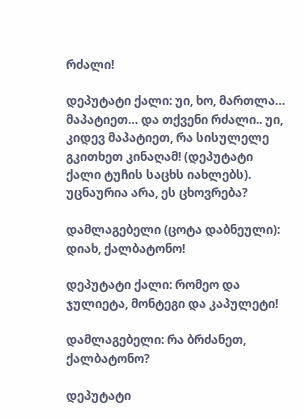რძალი!

დეპუტატი ქალი: უი, ხო, მართლა… მაპატიეთ… და თქვენი რძალი.. უი, კიდევ მაპატიეთ, რა სისულელე გკითხეთ კინაღამ! (დეპუტატი ქალი ტუჩის საცხს იახლებს). უცნაურია არა, ეს ცხოვრება?

დამლაგებელი (ცოტა დაბნეული): დიახ, ქალბატონო!

დეპუტატი ქალი: რომეო და ჯულიეტა, მონტეგი და კაპულეტი!

დამლაგებელი: რა ბრძანეთ, ქალბატონო?

დეპუტატი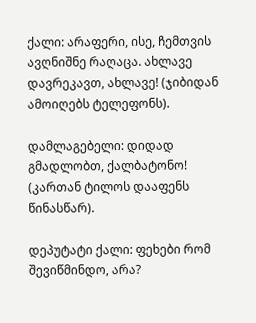ქალი: არაფერი, ისე, ჩემთვის ავღნიშნე რაღაცა. ახლავე დავრეკავთ, ახლავე! (ჯიბიდან ამოიღებს ტელეფონს).

დამლაგებელი: დიდად გმადლობთ, ქალბატონო! (კართან ტილოს დააფენს წინასწარ).

დეპუტატი ქალი: ფეხები რომ შევიწმინდო, არა?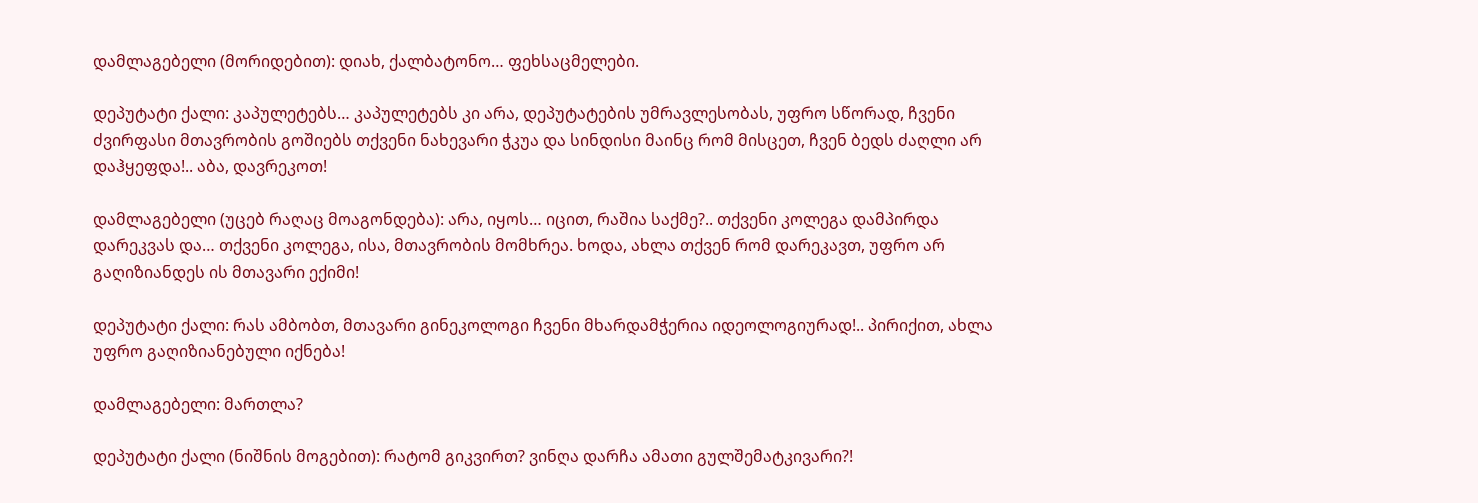დამლაგებელი (მორიდებით): დიახ, ქალბატონო… ფეხსაცმელები.

დეპუტატი ქალი: კაპულეტებს… კაპულეტებს კი არა, დეპუტატების უმრავლესობას, უფრო სწორად, ჩვენი ძვირფასი მთავრობის გოშიებს თქვენი ნახევარი ჭკუა და სინდისი მაინც რომ მისცეთ, ჩვენ ბედს ძაღლი არ დაჰყეფდა!.. აბა, დავრეკოთ!

დამლაგებელი (უცებ რაღაც მოაგონდება): არა, იყოს… იცით, რაშია საქმე?.. თქვენი კოლეგა დამპირდა დარეკვას და… თქვენი კოლეგა, ისა, მთავრობის მომხრეა. ხოდა, ახლა თქვენ რომ დარეკავთ, უფრო არ გაღიზიანდეს ის მთავარი ექიმი!

დეპუტატი ქალი: რას ამბობთ, მთავარი გინეკოლოგი ჩვენი მხარდამჭერია იდეოლოგიურად!.. პირიქით, ახლა უფრო გაღიზიანებული იქნება!

დამლაგებელი: მართლა?

დეპუტატი ქალი (ნიშნის მოგებით): რატომ გიკვირთ? ვინღა დარჩა ამათი გულშემატკივარი?!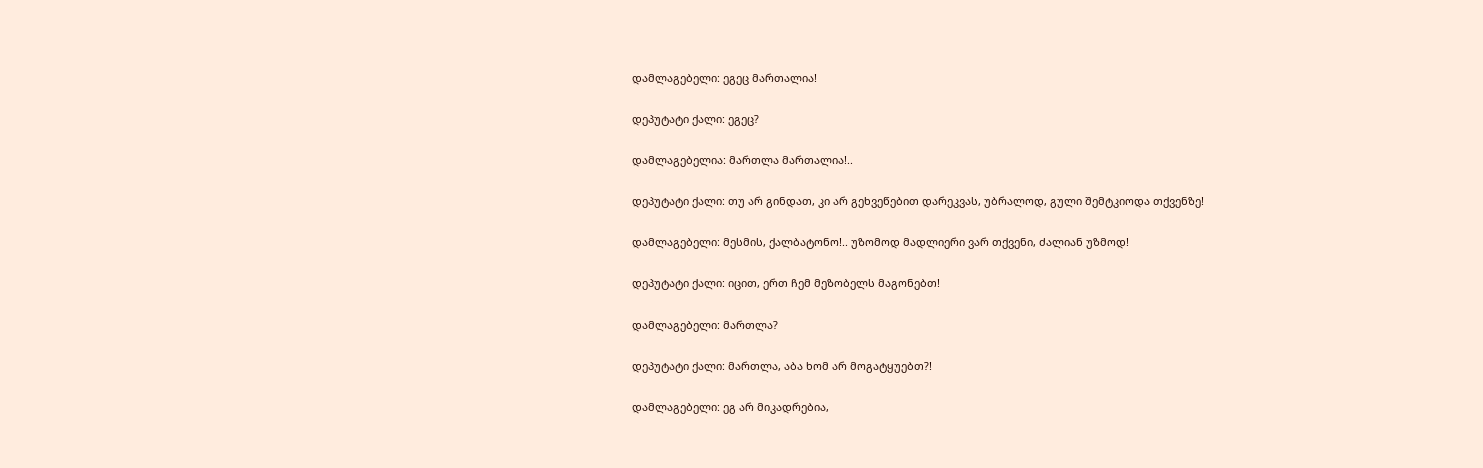დამლაგებელი: ეგეც მართალია!

დეპუტატი ქალი: ეგეც?

დამლაგებელია: მართლა მართალია!..

დეპუტატი ქალი: თუ არ გინდათ, კი არ გეხვეწებით დარეკვას, უბრალოდ, გული შემტკიოდა თქვენზე!

დამლაგებელი: მესმის, ქალბატონო!.. უზომოდ მადლიერი ვარ თქვენი, ძალიან უზმოდ!

დეპუტატი ქალი: იცით, ერთ ჩემ მეზობელს მაგონებთ!

დამლაგებელი: მართლა?

დეპუტატი ქალი: მართლა, აბა ხომ არ მოგატყუებთ?!

დამლაგებელი: ეგ არ მიკადრებია,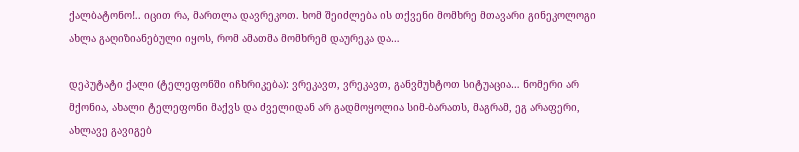ქალბატონო!.. იცით რა, მართლა დავრეკოთ. ხომ შეიძლება ის თქვენი მომხრე მთავარი გინეკოლოგი ახლა გაღიზიანებული იყოს, რომ ამათმა მომხრემ დაურეკა და…

დეპუტატი ქალი (ტელეფონში იჩხრიკება): ვრეკავთ, ვრეკავთ, განვმუხტოთ სიტუაცია… ნომერი არ მქონია, ახალი ტელეფონი მაქვს და ძველიდან არ გადმოყოლია სიმ-ბარათს, მაგრამ, ეგ არაფერი, ახლავე გავიგებ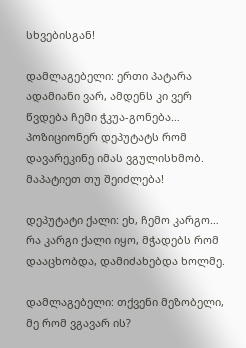სხვებისგან!

დამლაგებელი: ერთი პატარა ადამიანი ვარ, ამდენს კი ვერ წვდება ჩემი ჭკუა-გონება… პოზიციონერ დეპუტატს რომ დავარეკინე იმას ვგულისხმობ. მაპატიეთ თუ შეიძლება!

დეპუტატი ქალი: ეხ, ჩემო კარგო… რა კარგი ქალი იყო, მჭადებს რომ დააცხობდა, დამიძახებდა ხოლმე.

დამლაგებელი: თქვენი მეზობელი, მე რომ ვგავარ ის?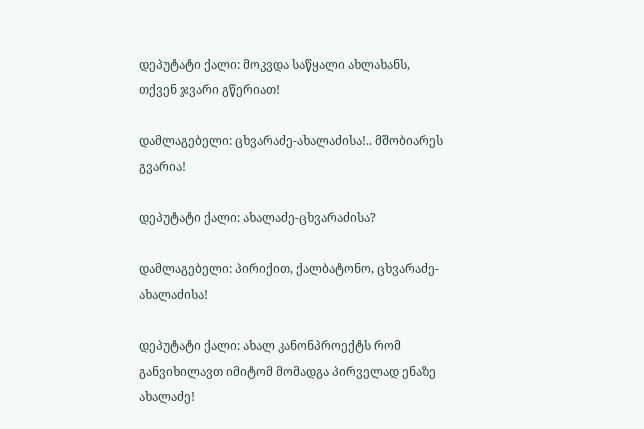დეპუტატი ქალი: მოკვდა საწყალი ახლახანს, თქვენ ჯვარი გწერიათ!

დამლაგებელი: ცხვარაძე-ახალაძისა!.. მშობიარეს გვარია!

დეპუტატი ქალი: ახალაძე-ცხვარაძისა?

დამლაგებელი: პირიქით, ქალბატონო, ცხვარაძე-ახალაძისა!

დეპუტატი ქალი: ახალ კანონპროექტს რომ განვიხილავთ იმიტომ მომადგა პირველად ენაზე ახალაძე!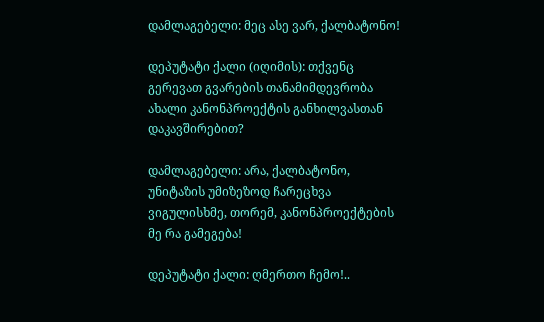დამლაგებელი: მეც ასე ვარ, ქალბატონო!

დეპუტატი ქალი (იღიმის): თქვენც გერევათ გვარების თანამიმდევრობა ახალი კანონპროექტის განხილვასთან დაკავშირებით?

დამლაგებელი: არა, ქალბატონო, უნიტაზის უმიზეზოდ ჩარეცხვა ვიგულისხმე, თორემ, კანონპროექტების მე რა გამეგება!

დეპუტატი ქალი: ღმერთო ჩემო!..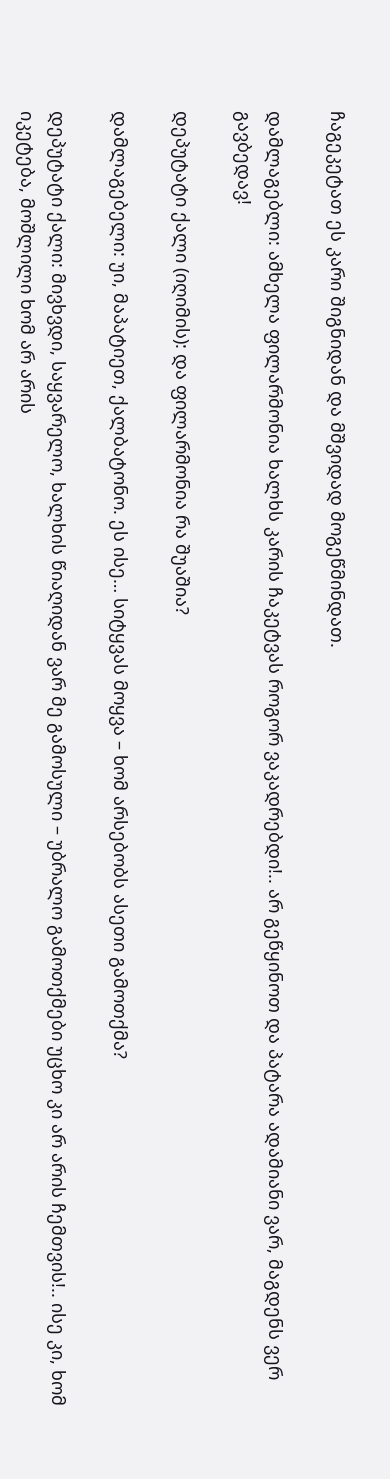ჩაგეკეტათ ეს კარი შიგნიდან და მშვიდად მოგეწმინდათ.

დამლაგებლი: ამხელა ფილარმონია ხალხს კარის ჩაკეტვას როგორ ვაკადრებდი!.. არ გეწყინოთ და პატარა ადამიანი ვარ, მაგდენს ვერ გავბედავ!

დეპუტატი ქალი (იღიმის): და ფილარმონია რა შუაშია?

დამლაგებელი: უი, მაპატიეთ, ქალბატონო. ეს ისე… სიტყვას მოყვა – ხომ არსებობს ასეთი გამოთქმა?

დეპუტატი ქალი: მივხვდი, საყვარელო, ხალხის წიაღიდან ვარ მე გამოსული – უბრალო გამოთქმები უცხო კი არ არის ჩემთვის!.. ისე კი, ხომ იკეტება, მოშლილი ხომ არ არის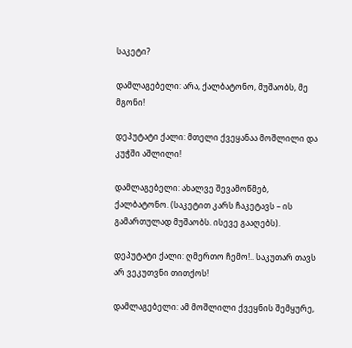საკეტი?

დამლაგებელი: არა, ქალბატონო, მუშაობს, მე მგონი!

დეპუტატი ქალი: მთელი ქვეყანაა მოშლილი და კუჭში აშლილი!

დამლაგებელი: ახალვე შევამოწმებ, ქალბატონო. (საკეტით კარს ჩაკეტავს – ის გამართულად მუშაობს. ისევე გააღებს).

დეპუტატი ქალი: ღმერთო ჩემო!.. საკუთარ თავს არ ვეკუთვნი თითქოს!

დამლაგებელი: ამ მოშლილი ქვეყნის შემყურე,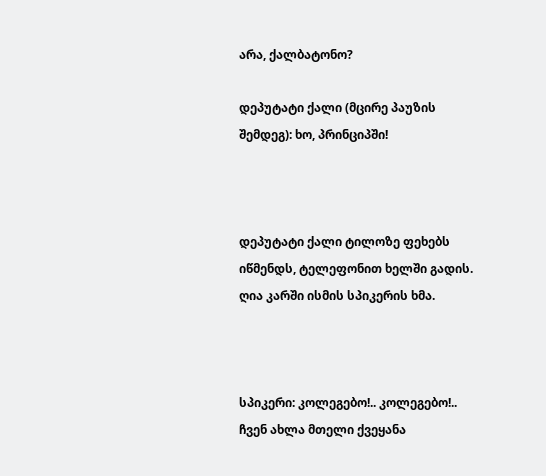არა, ქალბატონო?

დეპუტატი ქალი (მცირე პაუზის შემდეგ): ხო, პრინციპში!



დეპუტატი ქალი ტილოზე ფეხებს იწმენდს, ტელეფონით ხელში გადის. ღია კარში ისმის სპიკერის ხმა.



სპიკერი: კოლეგებო!.. კოლეგებო!.. ჩვენ ახლა მთელი ქვეყანა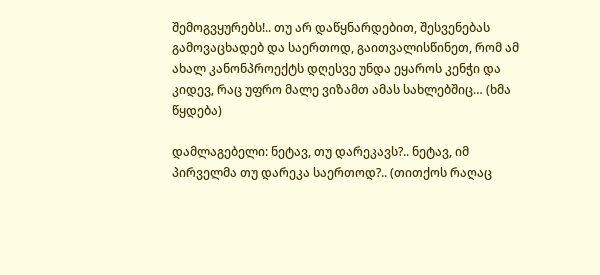შემოგვყურებს!.. თუ არ დაწყნარდებით, შესვენებას გამოვაცხადებ და საერთოდ, გაითვალისწინეთ, რომ ამ ახალ კანონპროექტს დღესვე უნდა ეყაროს კენჭი და კიდევ, რაც უფრო მალე ვიზამთ ამას სახლებშიც… (ხმა წყდება)

დამლაგებელი: ნეტავ, თუ დარეკავს?.. ნეტავ, იმ პირველმა თუ დარეკა საერთოდ?.. (თითქოს რაღაც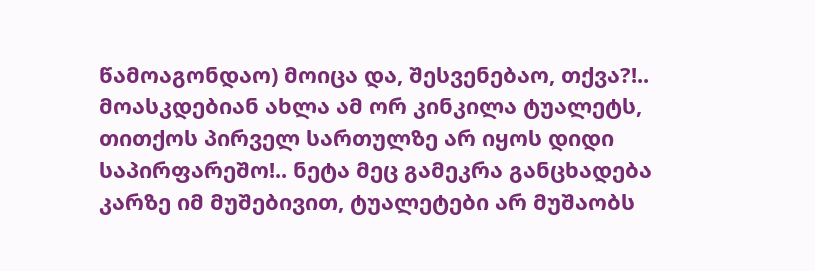წამოაგონდაო) მოიცა და, შესვენებაო, თქვა?!.. მოასკდებიან ახლა ამ ორ კინკილა ტუალეტს, თითქოს პირველ სართულზე არ იყოს დიდი საპირფარეშო!.. ნეტა მეც გამეკრა განცხადება კარზე იმ მუშებივით, ტუალეტები არ მუშაობს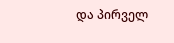და პირველ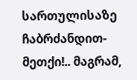სართულისაზე ჩაბრძანდით-მეთქი!.. მაგრამ,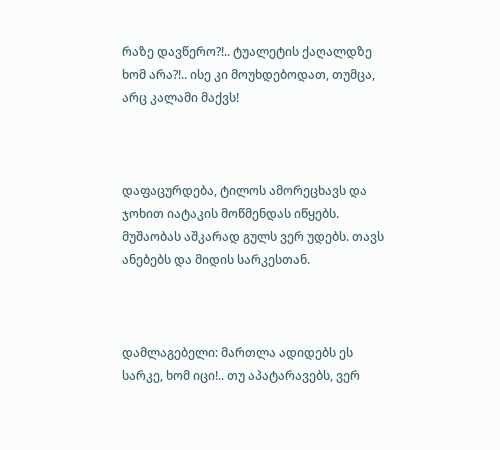რაზე დავწერო?!.. ტუალეტის ქაღალდზე ხომ არა?!.. ისე კი მოუხდებოდათ, თუმცა, არც კალამი მაქვს!



დაფაცურდება, ტილოს ამორეცხავს და ჯოხით იატაკის მოწმენდას იწყებს. მუშაობას აშკარად გულს ვერ უდებს. თავს ანებებს და მიდის სარკესთან.



დამლაგებელი: მართლა ადიდებს ეს სარკე, ხომ იცი!.. თუ აპატარავებს, ვერ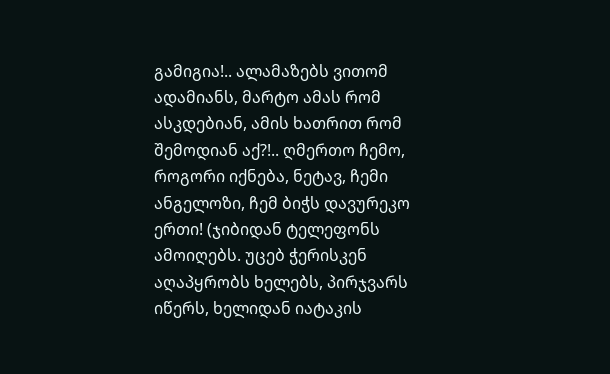გამიგია!.. ალამაზებს ვითომ ადამიანს, მარტო ამას რომ ასკდებიან, ამის ხათრით რომ შემოდიან აქ?!.. ღმერთო ჩემო, როგორი იქნება, ნეტავ, ჩემი ანგელოზი, ჩემ ბიჭს დავურეკო ერთი! (ჯიბიდან ტელეფონს ამოიღებს. უცებ ჭერისკენ აღაპყრობს ხელებს, პირჯვარს იწერს, ხელიდან იატაკის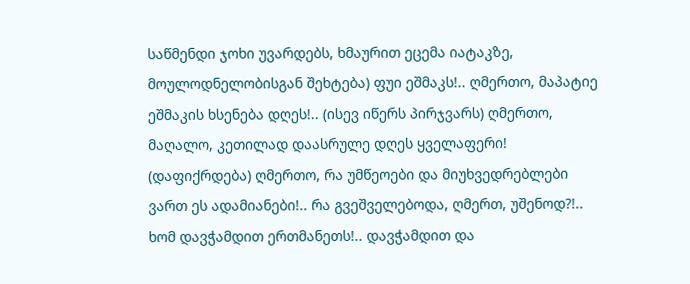საწმენდი ჯოხი უვარდებს, ხმაურით ეცემა იატაკზე, მოულოდნელობისგან შეხტება) ფუი ეშმაკს!.. ღმერთო, მაპატიე ეშმაკის ხსენება დღეს!.. (ისევ იწერს პირჯვარს) ღმერთო, მაღალო, კეთილად დაასრულე დღეს ყველაფერი! (დაფიქრდება) ღმერთო, რა უმწეოები და მიუხვედრებლები ვართ ეს ადამიანები!.. რა გვეშველებოდა, ღმერთ, უშენოდ?!.. ხომ დავჭამდით ერთმანეთს!.. დავჭამდით და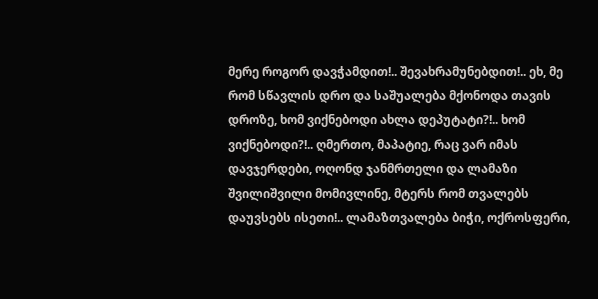მერე როგორ დავჭამდით!.. შევახრამუნებდით!.. ეხ, მე რომ სწავლის დრო და საშუალება მქონოდა თავის დროზე, ხომ ვიქნებოდი ახლა დეპუტატი?!.. ხომ ვიქნებოდი?!.. ღმერთო, მაპატიე, რაც ვარ იმას დავჯერდები, ოღონდ ჯანმრთელი და ლამაზი შვილიშვილი მომივლინე, მტერს რომ თვალებს დაუვსებს ისეთი!.. ლამაზთვალება ბიჭი, ოქროსფერი,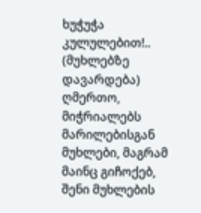ხუჭუჭა კულულებით!.. (მუხლებზე დავარდება) ღმერთო, მიჭრიალებს მარილებისგან მუხლები, მაგრამ მაინც გიჩოქებ, შენი მუხლების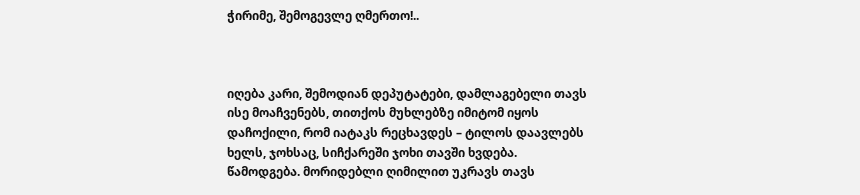ჭირიმე, შემოგევლე ღმერთო!..



იღება კარი, შემოდიან დეპუტატები, დამლაგებელი თავს ისე მოაჩვენებს, თითქოს მუხლებზე იმიტომ იყოს დაჩოქილი, რომ იატაკს რეცხავდეს – ტილოს დაავლებს ხელს, ჯოხსაც, სიჩქარეში ჯოხი თავში ხვდება. წამოდგება. მორიდებლი ღიმილით უკრავს თავს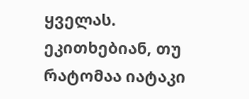ყველას. ეკითხებიან, თუ რატომაა იატაკი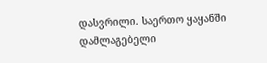დასვრილი. საერთო ყაყანში დამლაგებელი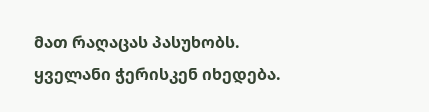მათ რაღაცას პასუხობს. ყველანი ჭერისკენ იხედება.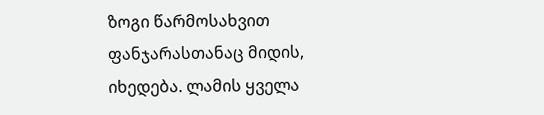ზოგი წარმოსახვით ფანჯარასთანაც მიდის, იხედება. ლამის ყველა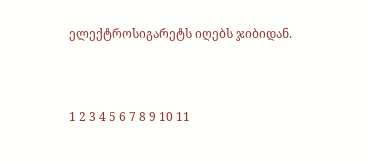ელექტროსიგარეტს იღებს ჯიბიდან.



1 2 3 4 5 6 7 8 9 10 11